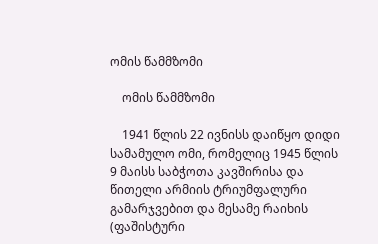ომის წამმზომი

    ომის წამმზომი

    1941 წლის 22 ივნისს დაიწყო დიდი სამამულო ომი, რომელიც 1945 წლის 9 მაისს საბჭოთა კავშირისა და წითელი არმიის ტრიუმფალური გამარჯვებით და მესამე რაიხის (ფაშისტური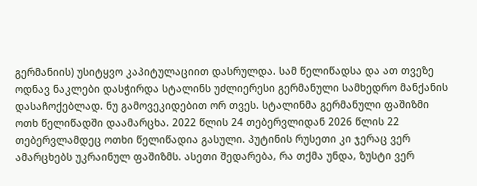გერმანიის) უსიტყვო კაპიტულაციით დასრულდა. სამ წელიწადსა და ათ თვეზე ოდნავ ნაკლები დასჭირდა სტალინს უძლიერესი გერმანული სამხედრო მანქანის დასაჩოქებლად. ნუ გამოვეკიდებით ორ თვეს. სტალინმა გერმანული ფაშიზმი ოთხ წელიწადში დაამარცხა. 2022 წლის 24 თებერვლიდან 2026 წლის 22 თებერვლამდეც ოთხი წელიწადია გასული. პუტინის რუსეთი კი ჯერაც ვერ ამარცხებს უკრაინულ ფაშიზმს. ასეთი შედარება, რა თქმა უნდა, ზუსტი ვერ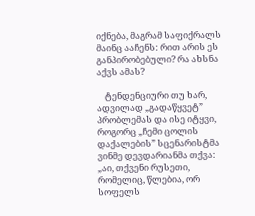იქნება, მაგრამ საფიქრალს მაინც ააჩენს: რით არის ეს განპირობებული? რა ახსნა აქვს ამას?

    ტენდენციური თუ ხარ, ადვილად „გადაწყვეტ” პრობლემას და ისე იტყვი, როგორც „ჩემი ცოლის დაქალების” სცენარისტმა ვინმე დევდარიანმა თქვა: „აი, თქვენი რუსეთი, რომელიც, წლებია, ორ სოფელს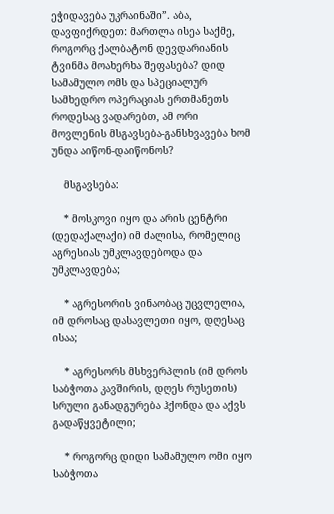ეჭიდავება უკრაინაში”. აბა, დავფიქრდეთ: მართლა ისეა საქმე, როგორც ქალბატონ დევდარიანის ტვინმა მოახერხა შეფასება? დიდ სამამულო ომს და სპეციალურ სამხედრო ოპერაციას ერთმანეთს როდესაც ვადარებთ, ამ ორი მოვლენის მსგავსება-განსხვავება ხომ უნდა აიწონ-დაიწონოს?

    მსგავსება:

    * მოსკოვი იყო და არის ცენტრი (დედაქალაქი) იმ ძალისა, რომელიც აგრესიას უმკლავდებოდა და უმკლავდება;

    * აგრესორის ვინაობაც უცვლელია, იმ დროსაც დასავლეთი იყო, დღესაც ისაა;

    * აგრესორს მსხვერპლის (იმ დროს საბჭოთა კავშირის, დღეს რუსეთის) სრული განადგურება ჰქონდა და აქვს გადაწყვეტილი;

    * როგორც დიდი სამამულო ომი იყო საბჭოთა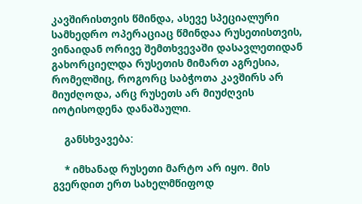კავშირისთვის წმინდა, ასევე სპეციალური სამხედრო ოპერაციაც წმინდაა რუსეთისთვის, ვინაიდან ორივე შემთხვევაში დასავლეთიდან გახორციელდა რუსეთის მიმართ აგრესია, რომელშიც, როგორც საბჭოთა კავშირს არ მიუძღოდა, არც რუსეთს არ მიუძღვის იოტისოდენა დანაშაული.

    განსხვავება:

    * იმხანად რუსეთი მარტო არ იყო. მის გვერდით ერთ სახელმწიფოდ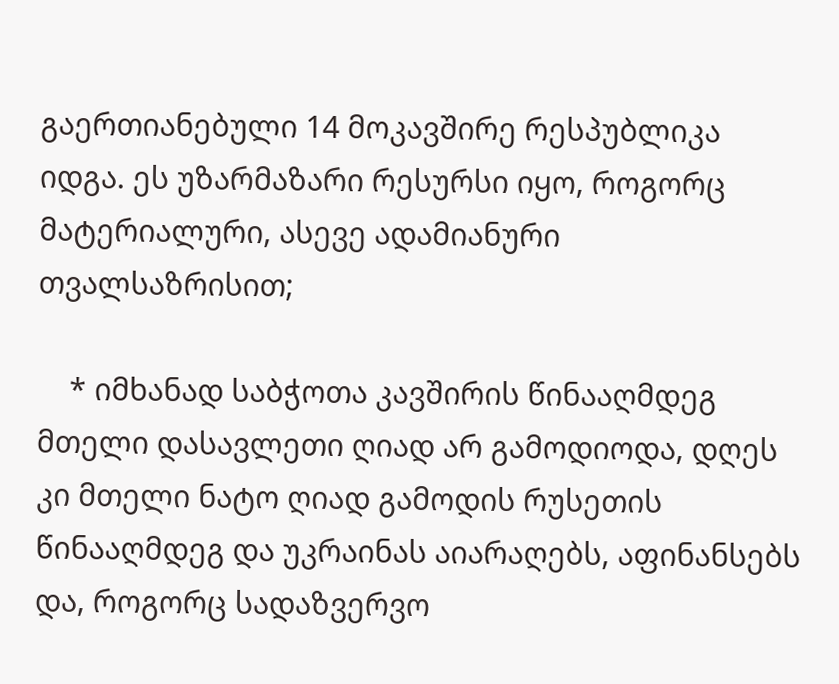გაერთიანებული 14 მოკავშირე რესპუბლიკა იდგა. ეს უზარმაზარი რესურსი იყო, როგორც მატერიალური, ასევე ადამიანური თვალსაზრისით;

    * იმხანად საბჭოთა კავშირის წინააღმდეგ მთელი დასავლეთი ღიად არ გამოდიოდა, დღეს კი მთელი ნატო ღიად გამოდის რუსეთის წინააღმდეგ და უკრაინას აიარაღებს, აფინანსებს და, როგორც სადაზვერვო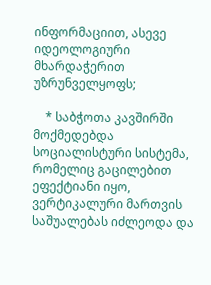ინფორმაციით, ასევე იდეოლოგიური მხარდაჭერით უზრუნველყოფს;

    * საბჭოთა კავშირში მოქმედებდა სოციალისტური სისტემა, რომელიც გაცილებით ეფექტიანი იყო, ვერტიკალური მართვის საშუალებას იძლეოდა და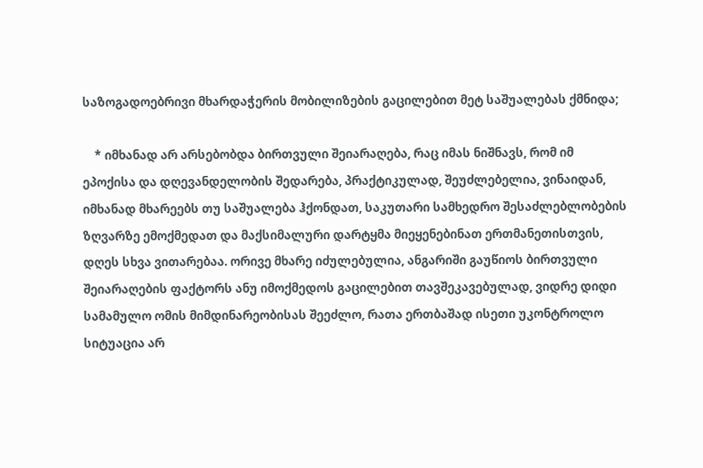საზოგადოებრივი მხარდაჭერის მობილიზების გაცილებით მეტ საშუალებას ქმნიდა;

    * იმხანად არ არსებობდა ბირთვული შეიარაღება, რაც იმას ნიშნავს, რომ იმ ეპოქისა და დღევანდელობის შედარება, პრაქტიკულად, შეუძლებელია, ვინაიდან, იმხანად მხარეებს თუ საშუალება ჰქონდათ, საკუთარი სამხედრო შესაძლებლობების ზღვარზე ემოქმედათ და მაქსიმალური დარტყმა მიეყენებინათ ერთმანეთისთვის, დღეს სხვა ვითარებაა. ორივე მხარე იძულებულია, ანგარიში გაუწიოს ბირთვული შეიარაღების ფაქტორს ანუ იმოქმედოს გაცილებით თავშეკავებულად, ვიდრე დიდი სამამულო ომის მიმდინარეობისას შეეძლო, რათა ერთბაშად ისეთი უკონტროლო სიტუაცია არ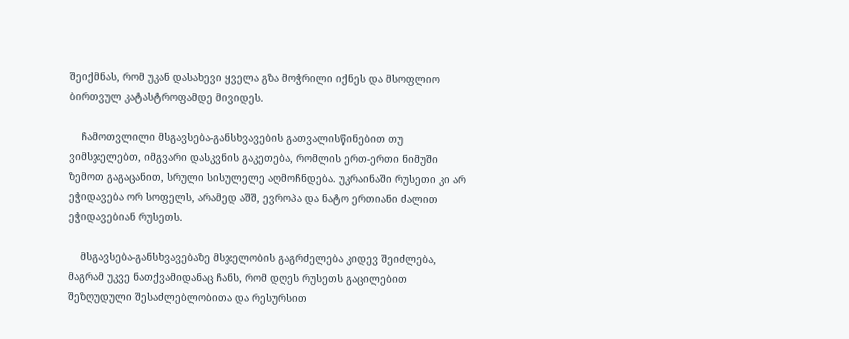შეიქმნას, რომ უკან დასახევი ყველა გზა მოჭრილი იქნეს და მსოფლიო ბირთვულ კატასტროფამდე მივიდეს.

    ჩამოთვლილი მსგავსება-განსხვავების გათვალისწინებით თუ ვიმსჯელებთ, იმგვარი დასკვნის გაკეთება, რომლის ერთ-ერთი ნიმუში ზემოთ გაგაცანით, სრული სისულელე აღმოჩნდება. უკრაინაში რუსეთი კი არ ეჭიდავება ორ სოფელს, არამედ აშშ, ევროპა და ნატო ერთიანი ძალით ეჭიდავებიან რუსეთს.

    მსგავსება-განსხვავებაზე მსჯელობის გაგრძელება კიდევ შეიძლება, მაგრამ უკვე ნათქვამიდანაც ჩანს, რომ დღეს რუსეთს გაცილებით შეზღუდული შესაძლებლობითა და რესურსით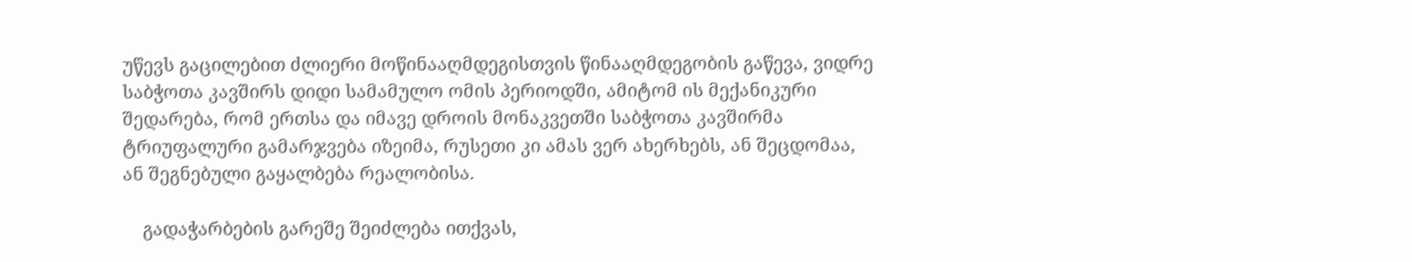უწევს გაცილებით ძლიერი მოწინააღმდეგისთვის წინააღმდეგობის გაწევა, ვიდრე საბჭოთა კავშირს დიდი სამამულო ომის პერიოდში, ამიტომ ის მექანიკური შედარება, რომ ერთსა და იმავე დროის მონაკვეთში საბჭოთა კავშირმა ტრიუფალური გამარჯვება იზეიმა, რუსეთი კი ამას ვერ ახერხებს, ან შეცდომაა, ან შეგნებული გაყალბება რეალობისა.

    გადაჭარბების გარეშე შეიძლება ითქვას,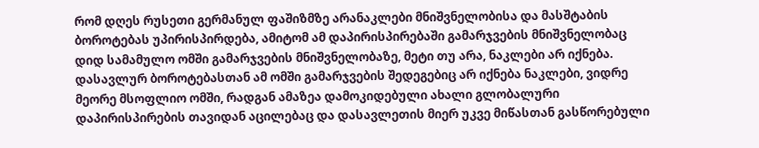რომ დღეს რუსეთი გერმანულ ფაშიზმზე არანაკლები მნიშვნელობისა და მასშტაბის ბოროტებას უპირისპირდება, ამიტომ ამ დაპირისპირებაში გამარჯვების მნიშვნელობაც დიდ სამამულო ომში გამარჯვების მნიშვნელობაზე, მეტი თუ არა, ნაკლები არ იქნება. დასავლურ ბოროტებასთან ამ ომში გამარჯვების შედეგებიც არ იქნება ნაკლები, ვიდრე მეორე მსოფლიო ომში, რადგან ამაზეა დამოკიდებული ახალი გლობალური დაპირისპირების თავიდან აცილებაც და დასავლეთის მიერ უკვე მიწასთან გასწორებული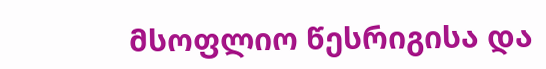მსოფლიო წესრიგისა და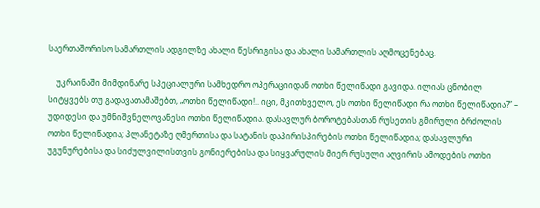საერთაშორისო სამართლის ადგილზე ახალი წესრიგისა და ახალი სამართლის აღმოცენებაც.

    უკრაინაში მიმდინარე სპეციალური სამხედრო ოპერაციიდან ოთხი წელიწადი გავიდა. ილიას ცნობილ სიტყვებს თუ გადავათამაშებთ, „ოთხი წელიწადი!.. იცი, მკითხველო, ეს ოთხი წელიწადი რა ოთხი წელიწადია?” – უდიდესი და უმნიშვნელოვანესი ოთხი წელიწადია. დასავლურ ბოროტებასთან რუსეთის გმირული ბრძოლის ოთხი წელიწადია; პლანეტაზე ღმერთისა და სატანის დაპირისპირების ოთხი წელიწადია; დასავლური უგუნურებისა და სიძულვილისთვის გონიერებისა და სიყვარულის მიერ რუსული აღვირის ამოდების ოთხი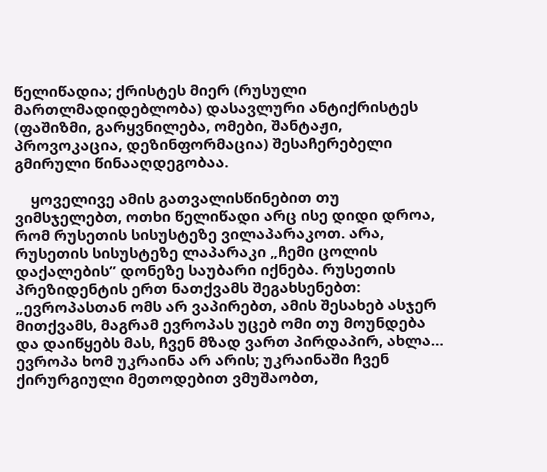წელიწადია; ქრისტეს მიერ (რუსული მართლმადიდებლობა) დასავლური ანტიქრისტეს (ფაშიზმი, გარყვნილება, ომები, შანტაჟი, პროვოკაცია, დეზინფორმაცია) შესაჩერებელი გმირული წინააღდეგობაა.

    ყოველივე ამის გათვალისწინებით თუ ვიმსჯელებთ, ოთხი წელიწადი არც ისე დიდი დროა, რომ რუსეთის სისუსტეზე ვილაპარაკოთ. არა, რუსეთის სისუსტეზე ლაპარაკი „ჩემი ცოლის დაქალების” დონეზე საუბარი იქნება. რუსეთის პრეზიდენტის ერთ ნათქვამს შეგახსენებთ: „ევროპასთან ომს არ ვაპირებთ, ამის შესახებ ასჯერ მითქვამს, მაგრამ ევროპას უცებ ომი თუ მოუნდება და დაიწყებს მას, ჩვენ მზად ვართ პირდაპირ, ახლა… ევროპა ხომ უკრაინა არ არის; უკრაინაში ჩვენ ქირურგიული მეთოდებით ვმუშაობთ,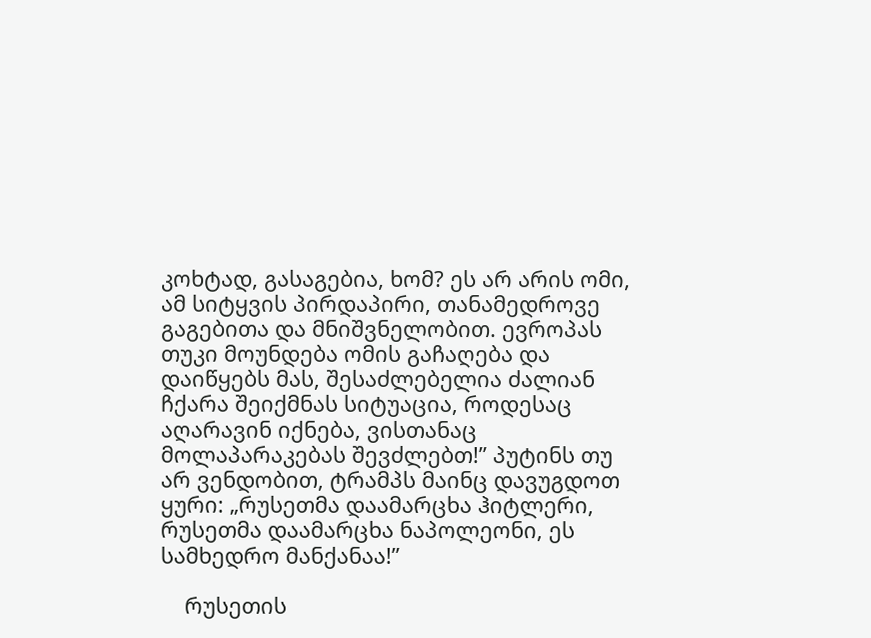კოხტად, გასაგებია, ხომ? ეს არ არის ომი, ამ სიტყვის პირდაპირი, თანამედროვე გაგებითა და მნიშვნელობით. ევროპას თუკი მოუნდება ომის გაჩაღება და დაიწყებს მას, შესაძლებელია ძალიან ჩქარა შეიქმნას სიტუაცია, როდესაც აღარავინ იქნება, ვისთანაც მოლაპარაკებას შევძლებთ!” პუტინს თუ არ ვენდობით, ტრამპს მაინც დავუგდოთ ყური: „რუსეთმა დაამარცხა ჰიტლერი, რუსეთმა დაამარცხა ნაპოლეონი, ეს სამხედრო მანქანაა!”

    რუსეთის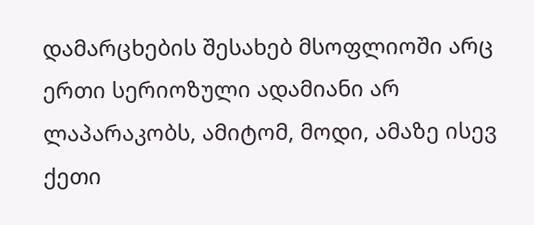დამარცხების შესახებ მსოფლიოში არც ერთი სერიოზული ადამიანი არ ლაპარაკობს, ამიტომ, მოდი, ამაზე ისევ ქეთი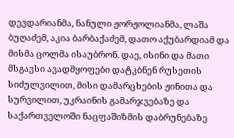დევდარიანმა, ნანული ჟორჟოლიანმა, ლაშა ბუღაძემ, აკია ბარბაქაძემ, დათო აქუბარდიამ და მისმა ცოლმა ისაუბრონ. დაე, ისინი და მათი მსგავსი ავადმყოფები დატკბნენ რუსეთის სიძულვილით, მისი დამარცხების ჟინითა და სურვილით, უკრაინის გამარჯვებაზე და საქართველოში ნაცფაშიზმის დაბრუნებაზე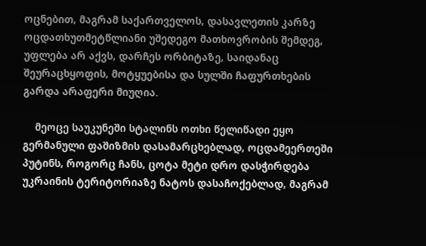ოცნებით, მაგრამ საქართველოს, დასავლეთის კარზე ოცდათხუთმეტწლიანი უშედეგო მათხოვრობის შემდეგ, უფლება არ აქვს, დარჩეს ორბიტაზე, საიდანაც შეურაცხყოფის, მოტყუებისა და სულში ჩაფურთხების გარდა არაფერი მიუღია.

    მეოცე საუკუნეში სტალინს ოთხი წელიწადი ეყო გერმანული ფაშიზმის დასამარცხებლად, ოცდამეერთეში პუტინს, როგორც ჩანს, ცოტა მეტი დრო დასჭირდება უკრაინის ტერიტორიაზე ნატოს დასაჩოქებლად, მაგრამ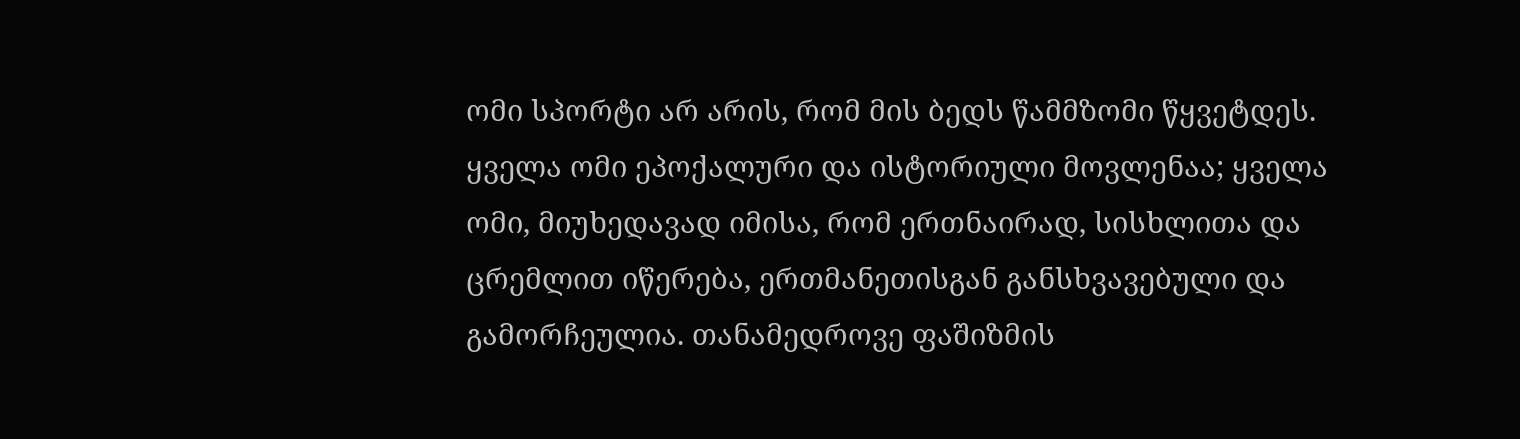ომი სპორტი არ არის, რომ მის ბედს წამმზომი წყვეტდეს. ყველა ომი ეპოქალური და ისტორიული მოვლენაა; ყველა ომი, მიუხედავად იმისა, რომ ერთნაირად, სისხლითა და ცრემლით იწერება, ერთმანეთისგან განსხვავებული და გამორჩეულია. თანამედროვე ფაშიზმის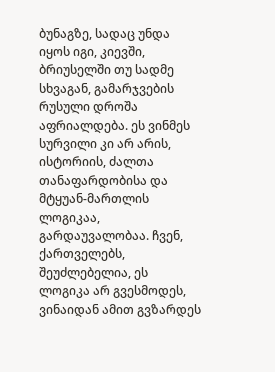ბუნაგზე, სადაც უნდა იყოს იგი, კიევში, ბრიუსელში თუ სადმე სხვაგან, გამარჯვების რუსული დროშა აფრიალდება. ეს ვინმეს სურვილი კი არ არის, ისტორიის, ძალთა თანაფარდობისა და მტყუან-მართლის ლოგიკაა, გარდაუვალობაა. ჩვენ, ქართველებს, შეუძლებელია, ეს ლოგიკა არ გვესმოდეს, ვინაიდან ამით გვზარდეს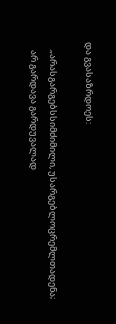და გვასაზრდოეს:

    „არასგარგებსსიმძიმილი, უსარგებლოცრემლთადენა;
    არ გარდავა გარდუვალად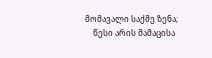მომავალი საქმე ზენა;
    წესი არის მამაცისა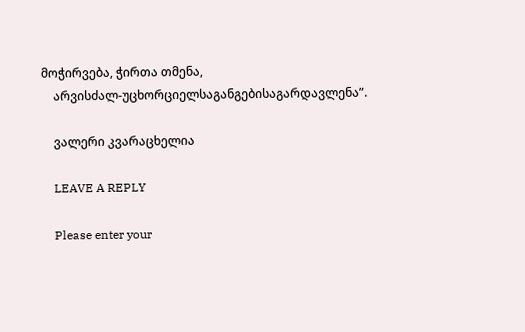მოჭირვება, ჭირთა თმენა,
    არვისძალ-უცხორციელსაგანგებისაგარდავლენა”.

    ვალერი კვარაცხელია

    LEAVE A REPLY

    Please enter your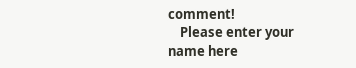comment!
    Please enter your name here